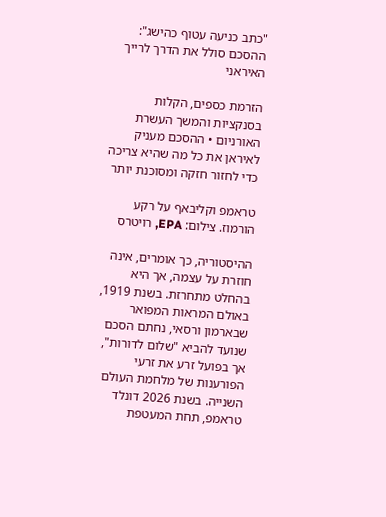"כתב כניעה עטוף כהישג": ההסכם סולל את הדרך לרייך האיראני

הזרמת כספים, הקלות בסנקציות והמשך העשרת האורניום • ההסכם מעניק לאיראן את כל מה שהיא צריכה כדי לחזור חזקה ומסוכנת יותר

טראמפ וקליבאף על רקע הורמוז. צילום: EPA, רויטרס

ההיסטוריה, כך אומרים, אינה חוזרת על עצמה, אך היא בהחלט מתחרזת. בשנת 1919, באולם המראות המפואר שבארמון ורסאי, נחתם הסכם שנועד להביא "שלום לדורות", אך בפועל זרע את זרעי הפורענות של מלחמת העולם השנייה. בשנת 2026 דונלד טראמפ, תחת המעטפת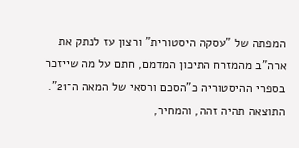המפתה של "עסקה היסטורית" ורצון עז לנתק את ארה"ב מהמזרח התיכון המדמם, חתם על מה שייזכר בספרי ההיסטוריה כ"הסכם ורסאי של המאה ה־21". התוצאה תהיה זהה, והמחיר,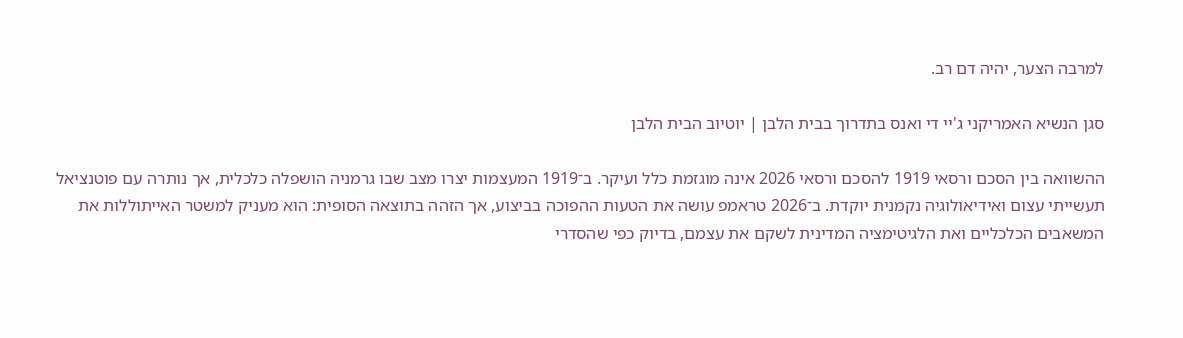למרבה הצער, יהיה דם רב.

סגן הנשיא האמריקני ג'יי די ואנס בתדרוך בבית הלבן | יוטיוב הבית הלבן

ההשוואה בין הסכם ורסאי 1919 להסכם ורסאי 2026 אינה מוגזמת כלל ועיקר. ב־1919 המעצמות יצרו מצב שבו גרמניה הושפלה כלכלית, אך נותרה עם פוטנציאל תעשייתי עצום ואידיאולוגיה נקמנית יוקדת. ב־2026 טראמפ עושה את הטעות ההפוכה בביצוע, אך הזהה בתוצאה הסופית: הוא מעניק למשטר האייתוללות את המשאבים הכלכליים ואת הלגיטימציה המדינית לשקם את עצמם, בדיוק כפי שהסדרי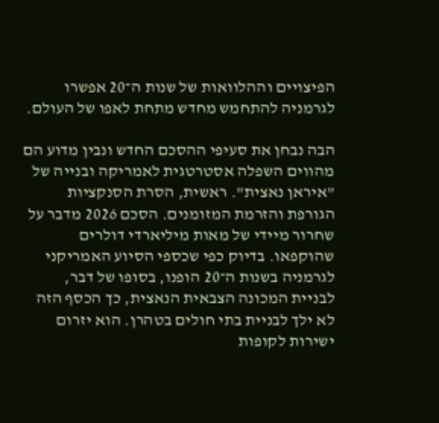הפיצויים וההלוואות של שנות ה־20 אפשרו לגרמניה להתחמש מחדש מתחת לאפו של העולם.

הבה נבחן את סעיפי ההסכם החדש ונבין מדוע הם מהווים השפלה אסטרטגית לאמריקה ובנייה של "איראן נאצית". ראשית, הסרת הסנקציות הגורפת והזרמת המזומנים. הסכם 2026 מדבר על שחרור מיידי של מאות מיליארדי דולרים שהוקפאו. בדיוק כפי שכספי הסיוע האמריקני לגרמניה בשנות ה־20 הופנו, בסופו של דבר, לבניית המכונה הצבאית הנאצית, כך הכסף הזה לא ילך לבניית בתי חולים בטהרן. הוא יזרום ישירות לקופות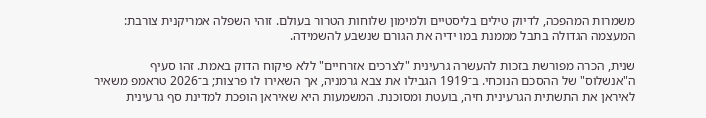משמרות המהפכה, לדיוק טילים בליסטיים ולמימון שלוחות הטרור בעולם. זוהי השפלה אמריקנית צורבת: המעצמה הגדולה בתבל מממנת במו ידיה את הגורם שנשבע להשמידה.

שנית, הכרה מפורשת בזכות להעשרה גרעינית "לצרכים אזרחיים" ללא פיקוח הדוק באמת. זהו סעיף ה"אנשלוס" של ההסכם הנוכחי. ב־1919 הגבילו את צבא גרמניה, אך השאירו לו פרצות; ב־2026 טראמפ משאיר לאיראן את התשתית הגרעינית חיה, בועטת ומסוכנת. המשמעות היא שאיראן הופכת למדינת סף גרעינית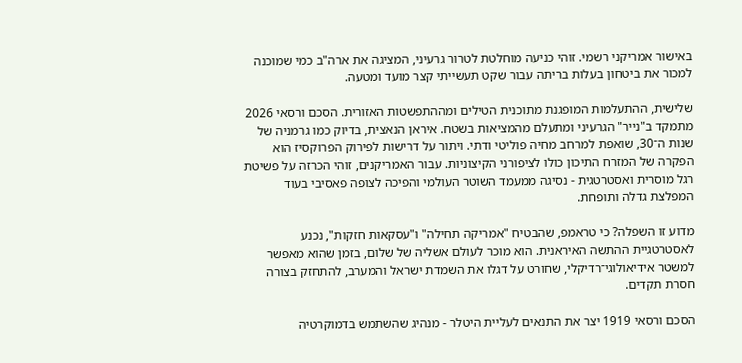באישור אמריקני רשמי. זוהי כניעה מוחלטת לטרור גרעיני, המציגה את ארה"ב כמי שמוכנה למכור את ביטחון בעלות בריתה עבור שקט תעשייתי קצר מועד ומטעה.

שלישית, ההתעלמות המופגנת מתוכנית הטילים ומההתפשטות האזורית. הסכם ורסאי 2026 מתמקד ב"נייר" הגרעיני ומתעלם מהמציאות בשטח. איראן הנאצית, בדיוק כמו גרמניה של שנות ה־30, שואפת למרחב מחיה פוליטי ודתי. ויתור על דרישות לפירוק הפרוקסיז הוא הפקרה של המזרח התיכון כולו לציפורני הקיצוניות. עבור האמריקנים, זוהי הכרזה על פשיטת רגל מוסרית ואסטרטגית - נסיגה ממעמד השוטר העולמי והפיכה לצופה פאסיבי בעוד המפלצת גדלה ותופחת.

מדוע זו השפלה? כי טראמפ, שהבטיח "אמריקה תחילה" ו"עסקאות חזקות", נכנע לאסטרטגיית ההתשה האיראנית. הוא מוכר לעולם אשליה של שלום, בזמן שהוא מאפשר למשטר אידיאולוגי־רדיקלי, שחורט על דגלו את השמדת ישראל והמערב, להתחזק בצורה חסרת תקדים.

הסכם ורסאי 1919 יצר את התנאים לעליית היטלר - מנהיג שהשתמש בדמוקרטיה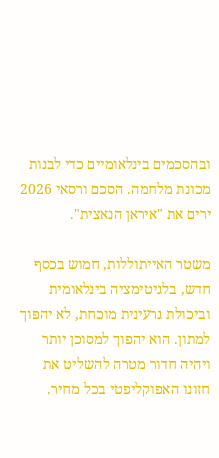ובהסכמים בינלאומיים כדי לבנות מכונת מלחמה. הסכם ורסאי 2026 ירים את "איראן הנאצית".

משטר האייתוללות, חמוש בכסף חדש, בלגיטימציה בינלאומית וביכולת גרעינית מוכחת, לא יהפוך למתון. הוא יהפוך למסוכן יותר ויהיה חדור מטרה להשליט את חזונו האפוקליפטי בכל מחיר.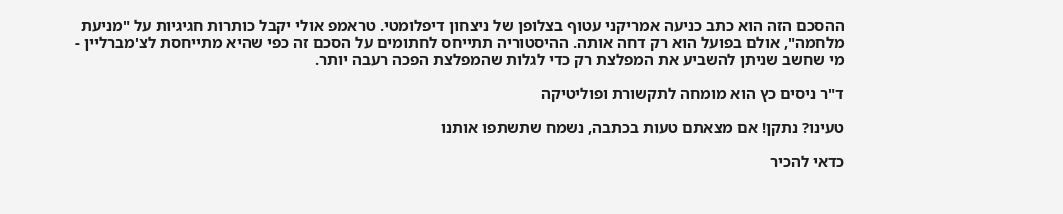ההסכם הזה הוא כתב כניעה אמריקני עטוף בצלופן של ניצחון דיפלומטי. טראמפ אולי יקבל כותרות חגיגיות על "מניעת מלחמה", אולם בפועל הוא רק דחה אותה. ההיסטוריה תתייחס לחתומים על הסכם זה כפי שהיא מתייחסת לצ'מברליין - מי שחשב שניתן להשביע את המפלצת רק כדי לגלות שהמפלצת הפכה רעבה יותר.

ד"ר ניסים כץ הוא מומחה לתקשורת ופוליטיקה

טעינו? נתקן! אם מצאתם טעות בכתבה, נשמח שתשתפו אותנו

כדאי להכיר